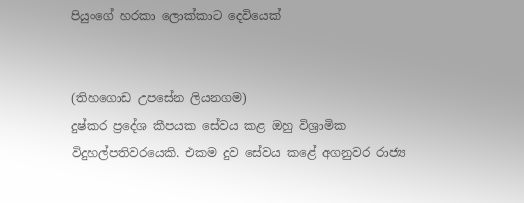පියුංගේ හරකා ලොක්කාට දෙවියෙක්


(තිහගොඩ උපසේන ලියනගම)
දුෂ්කර ප්‍රදේශ කීපයක සේවය කළ ඔහු විශ්‍රාමික විදුහල්පතිවරයෙකි. එකම දුව සේවය කළේ අගනුවර රාජ්‍ය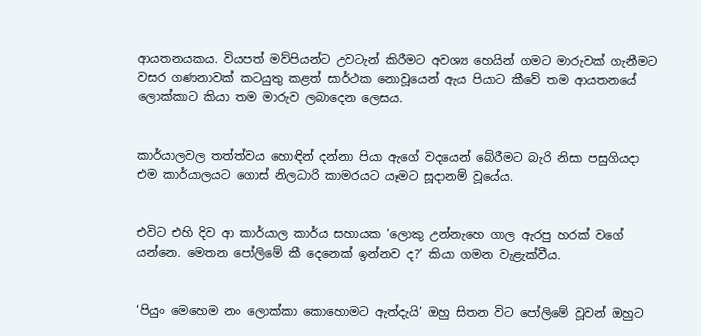ආයතනයකය. වියපත් මව්පියන්ට උවටැන් කිරීමට අවශ්‍ය හෙයින් ගමට මාරුවක් ගැනීමට වසර ගණනාවක් කටයුතු කළත් සාර්ථක නොවූයෙන් ඇය පියාට කීවේ තම ආයතනයේ ලොක්කාට කියා තම මාරුව ලබාදෙන ලෙසය.


කාර්යාලවල තත්ත්වය හොඳින් දන්නා පියා ඇගේ වදයෙන් බේරීමට බැරි නිසා පසුගියද‌ා එම කාර්යාලයට ගොස් නිලධාරි කාමරයට යෑමට සූදානම් වූයේය.


එවිට එහි දිව ආ කාර්යාල කාර්ය සහායක ‘ලොකු උන්නැහෙ ගාල ඇරපු හරක් වගේ යන්නෙ. මෙතන පෝලිමේ කී දෙනෙක් ඉන්නව ද?’ කියා ගමන වැළැක්වීය.


‘පියුං මෙහෙම නං ලොක්කා කොහොමට ඇත්දැයි’ ඔහු සිතන විට පෝලිමේ වූවන් ඔහුට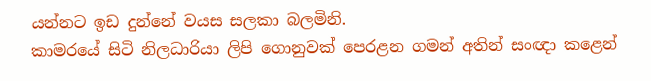යන්නට ඉඩ දුන්නේ වයස සලකා බලමිනි.
කාමරයේ සිටි නිලධාරියා ලිපි ගොනුවක් පෙරළන ගමන් අතින් සංඥ‌ා කළෙන්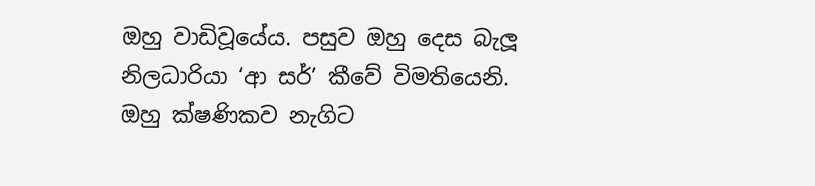ඔහු වාඩිවූයේය. පසුව ඔහු දෙස බැලූ නිලධාරියා ‘ආ සර්’ කීවේ විමතියෙනි. ඔහු ක්ෂණිකව නැගිට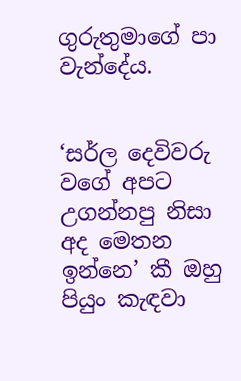ගුරුතුමාගේ පා වැන්දේය.


‘සර්ල දෙවිවරු වගේ අපට උගන්නපු නිසා අද මෙතන ඉන්නෙ’ කී ඔහු පියුං කැඳවා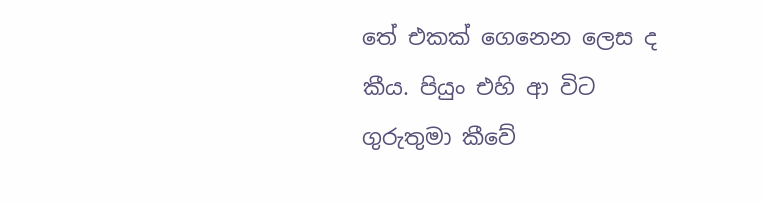තේ එකක් ගෙනෙන ලෙස ද කීය. පියුං එහි ආ විට ගුරුතුමා කීවේ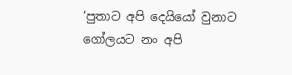‘පුතාට අපි දෙයියෝ වුනාට ගෝලයට නං අපි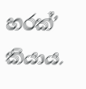හරක්’ කියාය.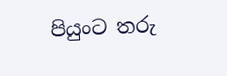පියුංට තරු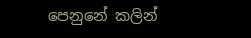පෙනුනේ කලින්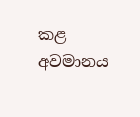කළ අවමානය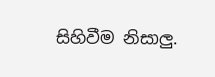සිහිවීම නිසාලු.